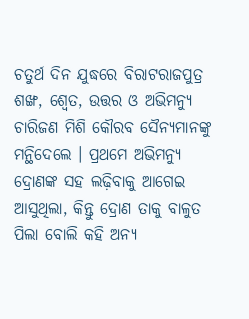ଚତୁର୍ଥ ଦିନ ଯୁଦ୍ଧରେ ବିରାଟରାଜପୁତ୍ର ଶଙ୍ଖ, ଶ୍ୱେତ, ଉତ୍ତର ଓ ଅଭିମନ୍ୟୁ ଚାରିଜଣ ମିଶି କୌରବ ସୈନ୍ୟମାନଙ୍କୁ ମନ୍ଥିଦେଲେ । ପ୍ରଥମେ ଅଭିମନ୍ୟୁ ଦ୍ରୋଣଙ୍କ ସହ ଲଢ଼ିବାକୁ ଆଗେଇ ଆସୁଥିଲା, କିନ୍ତୁ ଦ୍ରୋଣ ତାକୁ ବାଳୁତ ପିଲା ବୋଲି କହି ଅନ୍ୟ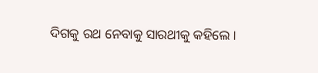ଦିଗକୁ ରଥ ନେବାକୁ ସାରଥୀକୁ କହିଲେ ।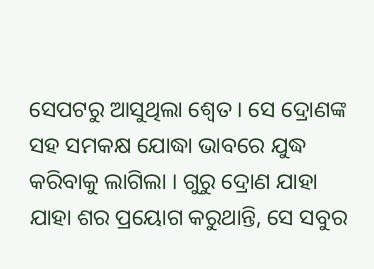ସେପଟରୁ ଆସୁଥିଲା ଶ୍ୱେତ । ସେ ଦ୍ରୋଣଙ୍କ ସହ ସମକକ୍ଷ ଯୋଦ୍ଧା ଭାବରେ ଯୁଦ୍ଧ କରିବାକୁ ଲାଗିଲା । ଗୁରୁ ଦ୍ରୋଣ ଯାହା ଯାହା ଶର ପ୍ରୟୋଗ କରୁଥାନ୍ତି, ସେ ସବୁର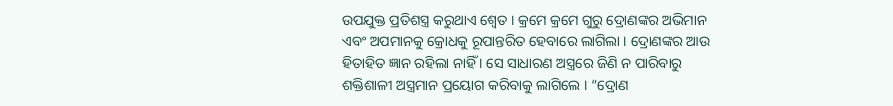ଉପଯୁକ୍ତ ପ୍ରତିଶସ୍ତ୍ର କରୁଥାଏ ଶ୍ୱେତ । କ୍ରମେ କ୍ରମେ ଗୁରୁ ଦ୍ରୋଣଙ୍କର ଅଭିମାନ ଏବଂ ଅପମାନକୁ କ୍ରୋଧକୁ ରୂପାନ୍ତରିତ ହେବାରେ ଲାଗିଲା । ଦ୍ରୋଣଙ୍କର ଆଉ ହିତାହିତ ଜ୍ଞାନ ରହିଲା ନାହିଁ । ସେ ସାଧାରଣ ଅସ୍ତ୍ରରେ ଜିଣି ନ ପାରିବାରୁ ଶକ୍ତିଶାଳୀ ଅସ୍ତ୍ରମାନ ପ୍ରୟୋଗ କରିବାକୁ ଲାଗିଲେ । “ଦ୍ରୋଣ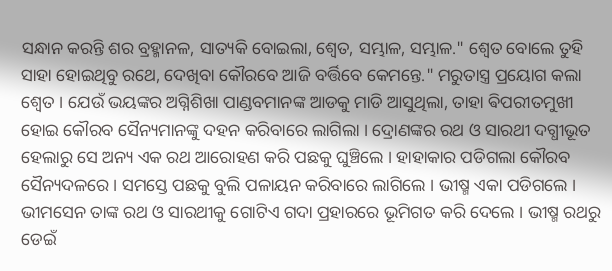ସନ୍ଧାନ କରନ୍ତି ଶର ବ୍ରହ୍ମାନଳ, ସାତ୍ୟକି ବୋଇଲା, ଶ୍ୱେତ, ସମ୍ଭାଳ, ସମ୍ଭାଳ." ଶ୍ୱେତ ବୋଲେ ତୁହି ସାହା ହୋଇଥିବୁ ରଥେ, ଦେଖିବା କୌରବେ ଆଜି ବର୍ତ୍ତିବେ କେମନ୍ତେ." ମରୁତାସ୍ତ୍ର ପ୍ରୟୋଗ କଲା ଶ୍ୱେତ । ଯେଉଁ ଭୟଙ୍କର ଅଗ୍ନିଶିଖା ପାଣ୍ଡବମାନଙ୍କ ଆଡକୁ ମାଡି ଆସୁଥିଲା, ତାହା ଵିପରୀତମୁଖୀ ହୋଇ କୌରବ ସୈନ୍ୟମାନଙ୍କୁ ଦହନ କରିବାରେ ଲାଗିଲା । ଦ୍ରୋଣଙ୍କର ରଥ ଓ ସାରଥୀ ଦଗ୍ଧୀଭୂତ ହେଲାରୁ ସେ ଅନ୍ୟ ଏକ ରଥ ଆରୋହଣ କରି ପଛକୁ ଘୁଞ୍ଚିଲେ । ହାହାକାର ପଡିଗଲା କୌରବ ସୈନ୍ୟଦଳରେ । ସମସ୍ତେ ପଛକୁ ବୁଲି ପଳାୟନ କରିବାରେ ଲାଗିଲେ । ଭୀଷ୍ମ ଏକା ପଡିଗଲେ । ଭୀମସେନ ତାଙ୍କ ରଥ ଓ ସାରଥୀକୁ ଗୋଟିଏ ଗଦା ପ୍ରହାରରେ ଭୂମିଗତ କରି ଦେଲେ । ଭୀଷ୍ମ ରଥରୁ ଡେଇଁ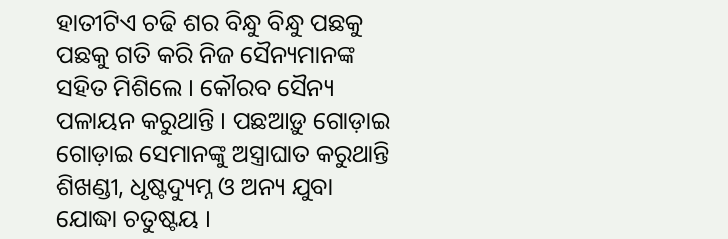ହାତୀଟିଏ ଚଢି ଶର ବିନ୍ଧୁ ବିନ୍ଧୁ ପଛକୁ ପଛକୁ ଗତି କରି ନିଜ ସୈନ୍ୟମାନଙ୍କ ସହିତ ମିଶିଲେ । କୌରବ ସୈନ୍ୟ ପଳାୟନ କରୁଥାନ୍ତି । ପଛଆଡ଼ୁ ଗୋଡ଼ାଇ ଗୋଡ଼ାଇ ସେମାନଙ୍କୁ ଅସ୍ତ୍ରାଘାତ କରୁଥାନ୍ତି ଶିଖଣ୍ଡୀ, ଧୃଷ୍ଟଦ୍ୟୁମ୍ନ ଓ ଅନ୍ୟ ଯୁବା ଯୋଦ୍ଧା ଚତୁଷ୍ଟୟ ।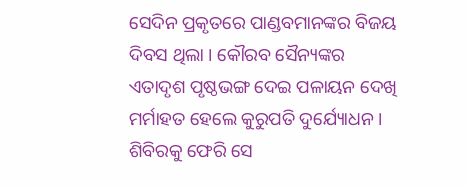ସେଦିନ ପ୍ରକୃତରେ ପାଣ୍ଡବମାନଙ୍କର ବିଜୟ ଦିବସ ଥିଲା । କୌରବ ସୈନ୍ୟଙ୍କର ଏତାଦୃଶ ପୃଷ୍ଠଭଙ୍ଗ ଦେଇ ପଳାୟନ ଦେଖି ମର୍ମାହତ ହେଲେ କୁରୁପତି ଦୁର୍ଯ୍ୟୋଧନ । ଶିବିରକୁ ଫେରି ସେ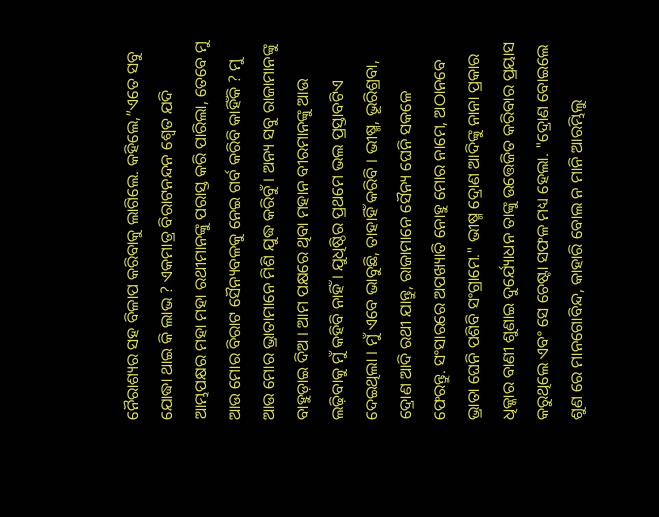ନୈରାଶ୍ୟର ସହ ବିଳାପ କରିବାକୁ ଲାଗିଲେ. କହିଲେ,”ଏତେ ସବୁ ଯୋଦ୍ଧା ଥାଇ କି ଲାଭ ? ଏକମାତ୍ର ବିରାଟନନ୍ଦନ ଶ୍ୱେତ ଯଦି ଆମ୍ଭପକ୍ଷର ମହା ମହା ରଥୀମାନଙ୍କୁ ପରାସ୍ତ କରି ପାରିଲା, ତେବେ ମୁ ଆଉ ମୋର ବିରାଟ ସୈନ୍ୟବଳକୁ ନେଇ ଗର୍ବ କରିବି କାହିଁକି ? ମୁ ଆଉ ମୋର ଭ୍ରାତାମାନେ ମିଶି ଯୁଦ୍ଧ କରିବୁଁ । ଅନ୍ୟ ସବୁ ରାଜାମାନଙ୍କୁ ବାହୁଡ଼ାଇ ଦିଅ । ଆମ ପକ୍ଷରେ ଥିବା ମହାନ ବୀରମାନଙ୍କୁ ଆଉ ଲଢ଼ିବାକୁ ମୁଁ କହିବି ନାହିଁ । ଯୁଧିଷ୍ଠିର ପ୍ରଥମେ ଭଲ ପ୍ରସ୍ତାବଟିଏ ଦେଇଥିଲା । ମୁଁ ଏବେ ଭାବୁଛି, ତାହାହିଁ କରିବି । ଭୀଷ୍ମ, ଭୂରିଶ୍ରବା, ଦ୍ରୋଣ ଆଦି ରଥୀ ଯାନ୍ତୁ, ରାଜାମାନେ ସୈନ୍ୟ ଘେନି ସକଳେ ଫେରନ୍ତୁ. ସଂସାରରେ ଅପଖ୍ୟାତି ନୋହୁ ମୋର ନାମେ, ଅଠାନବେ ଭ୍ରାତା ଘେନି ପଶିବି ସଂଗ୍ରାମେ." ଭୀଷ୍ମ ଦ୍ରୋଣ ଆଦିଙ୍କୁ ନାନା ପ୍ରକାର ଧିକ୍କାର ବାଣୀ ଶୁଣାଇ ଦୁର୍ଯ୍ୟୋଧନ ତାଙ୍କୁ ଉତ୍ତେଜିତ କରିବାର ପ୍ରୟାସ କରୁଥିଲେ ଏବଂ ସେ ଚେଷ୍ଟା ସଫଳ ମଧ୍ୟ ହେଲା. "ଦ୍ରୋଣ ବୋଇଲେ ଶୁଣ ରେ ମାନଗୋବିନ୍ଦ, କାହାରି ବୋଲ ନ ମାନି ଆରମ୍ଭିଲୁ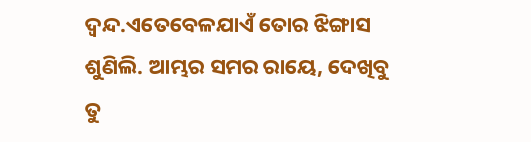ଦ୍ଵନ୍ଦ.ଏତେବେଳଯାଏଁ ତୋର ଝିଙ୍ଗାସ ଶୁଣିଲି. ଆମ୍ଭର ସମର ରାୟେ, ଦେଖିବୁ ତୁ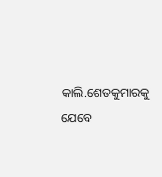କାଲି.ଶେତକୁମାରକୁ ଯେବେ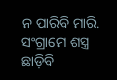ନ ପାରିବି ମାରି. ସଂଗ୍ରାମେ ଶସ୍ତ୍ର ଛାଡ଼ିବି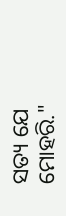ସତ୍ୟ ଯେ ମୋହରି."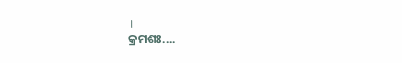।
କ୍ରମଶଃ....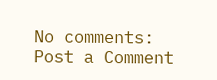No comments:
Post a Comment